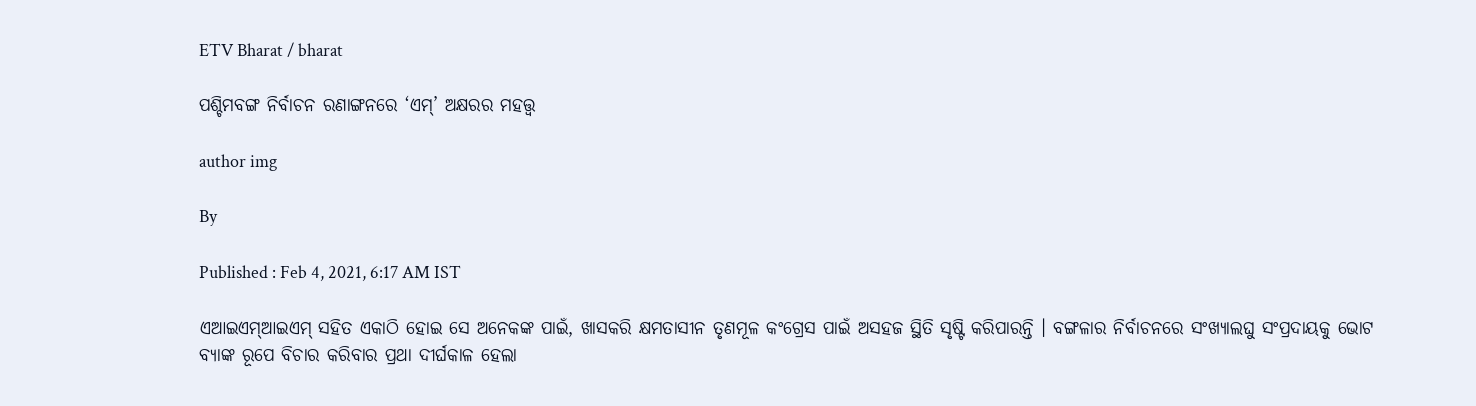ETV Bharat / bharat

ପଶ୍ଚିମବଙ୍ଗ ନିର୍ବାଚନ ରଣାଙ୍ଗନରେ ‘ଏମ୍‌’ ଅକ୍ଷରର ମହତ୍ତ୍ବ

author img

By

Published : Feb 4, 2021, 6:17 AM IST

ଏଆଇଏମ୍‌ଆଇଏମ୍‌ ସହିତ ଏକାଠି ହୋଇ ସେ ଅନେକଙ୍କ ପାଇଁ, ଖାସକରି କ୍ଷମତାସୀନ ତୃଣମୂଳ କଂଗ୍ରେସ ପାଇଁ ଅସହଜ ସ୍ଥିତି ସୃଷ୍ଟି କରିପାରନ୍ତି । ବଙ୍ଗଳାର ନିର୍ବାଚନରେ ସଂଖ୍ୟାଲଘୁ ସଂପ୍ରଦାୟକୁ ଭୋଟ ବ୍ୟାଙ୍କ ରୂପେ ବିଚାର କରିବାର ପ୍ରଥା ଦୀର୍ଘକାଳ ହେଲା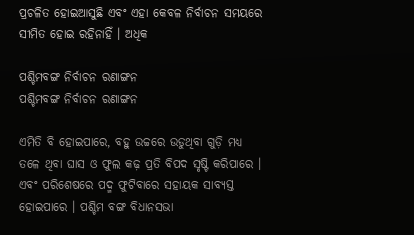ପ୍ରଚଳିତ ହୋଇଆସୁଛି ଏବଂ ଏହା କେବଳ ନିର୍ବାଚନ ସମୟରେ ସୀମିତ ହୋଇ ରହିନାହିଁ । ଅଧିକ

ପଶ୍ଚିମବଙ୍ଗ ନିର୍ବାଚନ ରଣାଙ୍ଗନ
ପଶ୍ଚିମବଙ୍ଗ ନିର୍ବାଚନ ରଣାଙ୍ଗନ

ଏମିତି ବି ହୋଇପାରେ, ବହୁ ଉଚ୍ଚରେ ଉଡୁଥିବା ଗୁଡ଼ି ମଧ୍ୟ ତଳେ ଥିବା ଘାସ ଓ ଫୁଲ କଢ଼ ପ୍ରତି ବିପଦ ସୃଷ୍ଟି କରିପାରେ । ଏବଂ ପରିଶେଷରେ ପଦ୍ମ ଫୁଟିବାରେ ସହାୟକ ସାବ୍ୟସ୍ତ ହୋଇପାରେ । ପଶ୍ଚିମ ବଙ୍ଗ ବିଧାନସଭା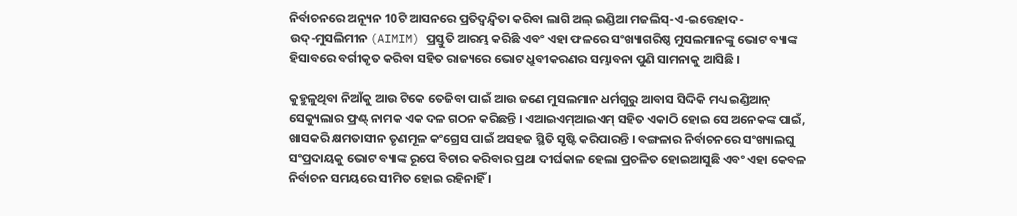ନିର୍ବାଚନରେ ଅନ୍ୟୂନ 10ଟି ଆସନରେ ପ୍ରତିଦ୍ବନ୍ଦ୍ବିତା କରିବା ଲାଗି ଅଲ୍‌ ଇଣ୍ଡିଆ ମଜଲିସ୍‌-ଏ-ଇତ୍ତେହାଦ-ଉଦ୍‌-ମୁସଲିମୀନ (AIMIM) ପ୍ରସ୍ତୁତି ଆରମ୍ଭ କରିଛି ଏବଂ ଏହା ଫଳରେ ସଂଖ୍ୟାଗରିଷ୍ଠ ମୁସଲମାନଙ୍କୁ ଭୋଟ ବ୍ୟାଙ୍କ ହିସାବରେ ବର୍ଗୀକୃତ କରିବା ସହିତ ରାଜ୍ୟରେ ଭୋଟ ଧ୍ରୁବୀକରଣର ସମ୍ଭାବନା ପୁଣି ସାମନାକୁ ଆସିଛି ।

କୁହୁଳୁଥିବା ନିଆଁକୁ ଆଉ ଟିକେ ତେଜିବା ପାଇଁ ଆଉ ଜଣେ ମୁସଲମାନ ଧର୍ମଗୁରୁ ଆବାସ ସିଦ୍ଦିକି ମଧ୍ୟ ଇଣ୍ଡିଆନ୍‌ ସେକ୍ୟୁଲାର ଫ୍ରଣ୍ଟ୍‌ ନାମକ ଏକ ଦଳ ଗଠନ କରିଛନ୍ତି । ଏଆଇଏମ୍‌ଆଇଏମ୍‌ ସହିତ ଏକାଠି ହୋଇ ସେ ଅନେକଙ୍କ ପାଇଁ, ଖାସକରି କ୍ଷମତାସୀନ ତୃଣମୂଳ କଂଗ୍ରେସ ପାଇଁ ଅସହଜ ସ୍ଥିତି ସୃଷ୍ଟି କରିପାରନ୍ତି । ବଙ୍ଗଳାର ନିର୍ବାଚନରେ ସଂଖ୍ୟାଲଘୁ ସଂପ୍ରଦାୟକୁ ଭୋଟ ବ୍ୟାଙ୍କ ରୂପେ ବିଚାର କରିବାର ପ୍ରଥା ଦୀର୍ଘକାଳ ହେଲା ପ୍ରଚଳିତ ହୋଇଆସୁଛି ଏବଂ ଏହା କେବଳ ନିର୍ବାଚନ ସମୟରେ ସୀମିତ ହୋଇ ରହିନାହିଁ ।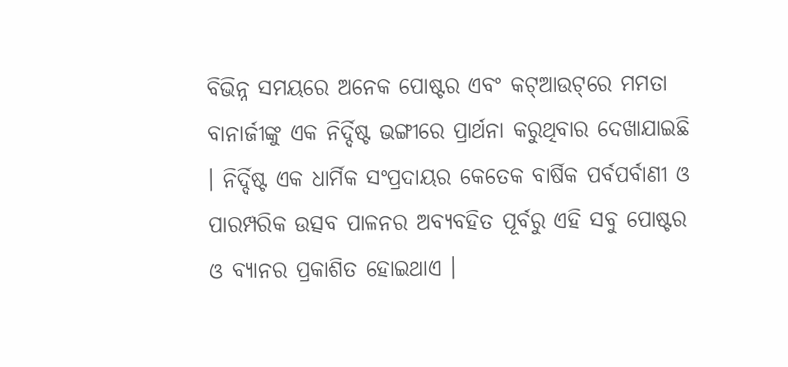ବିଭିନ୍ନ ସମୟରେ ଅନେକ ପୋଷ୍ଟର ଏବଂ କଟ୍‌ଆଉଟ୍‌ରେ ମମତା ବାନାର୍ଜୀଙ୍କୁ ଏକ ନିର୍ଦ୍ଦିଷ୍ଟ ଭଙ୍ଗୀରେ ପ୍ରାର୍ଥନା କରୁଥିବାର ଦେଖାଯାଇଛି । ନିର୍ଦ୍ଦିଷ୍ଟ ଏକ ଧାର୍ମିକ ସଂପ୍ରଦାୟର କେତେକ ବାର୍ଷିକ ପର୍ବପର୍ବାଣୀ ଓ ପାରମ୍ପରିକ ଉତ୍ସବ ପାଳନର ଅବ୍ୟବହିତ ପୂର୍ବରୁ ଏହି ସବୁ ପୋଷ୍ଟର ଓ ବ୍ୟାନର ପ୍ରକାଶିତ ହୋଇଥାଏ ।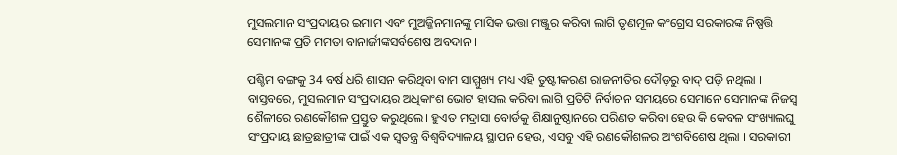ମୁସଲମାନ ସଂପ୍ରଦାୟର ଇମାମ ଏବଂ ମୁଅଜ୍ଜିନମାନଙ୍କୁ ମାସିକ ଭତ୍ତା ମଞ୍ଜୁର କରିବା ଲାଗି ତୃଣମୂଳ କଂଗ୍ରେସ ସରକାରଙ୍କ ନିଷ୍ପତ୍ତି ସେମାନଙ୍କ ପ୍ରତି ମମତା ବାନାର୍ଜୀଙ୍କସର୍ବଶେଷ ଅବଦାନ ।

ପଶ୍ଚିମ ବଙ୍ଗକୁ 34 ବର୍ଷ ଧରି ଶାସନ କରିଥିବା ବାମ ସାମ୍ମୁଖ୍ୟ ମଧ୍ୟ ଏହି ତୁଷ୍ଟୀକରଣ ରାଜନୀତିର ଦୌଡ଼ରୁ ବାଦ୍‌ ପଡ଼ି ନଥିଲା । ବାସ୍ତବରେ, ମୁସଲମାନ ସଂପ୍ରଦାୟର ଅଧିକାଂଶ ଭୋଟ ହାସଲ କରିବା ଲାଗି ପ୍ରତିଟି ନିର୍ବାଚନ ସମୟରେ ସେମାନେ ସେମାନଙ୍କ ନିଜସ୍ବ ଶୈଳୀରେ ରଣକୌଶଳ ପ୍ରସ୍ତୁତ କରୁଥିଲେ। ହୁଏତ ମଦ୍ରାସା ବୋର୍ଡକୁ ଶିକ୍ଷାନୁଷ୍ଠାନରେ ପରିଣତ କରିବା ହେଉ କି କେବଳ ସଂଖ୍ୟାଲଘୁ ସଂପ୍ରଦାୟ ଛାତ୍ରଛାତ୍ରୀଙ୍କ ପାଇଁ ଏକ ସ୍ବତନ୍ତ୍ର ବିଶ୍ବବିଦ୍ୟାଳୟ ସ୍ଥାପନ ହେଉ, ଏସବୁ ଏହି ରଣକୌଶଳର ଅଂଶବିଶେଷ ଥିଲା । ସରକାରୀ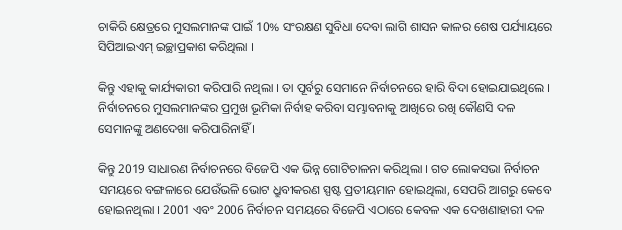ଚାକିରି କ୍ଷେତ୍ରରେ ମୁସଲମାନଙ୍କ ପାଇଁ 10% ସଂରକ୍ଷଣ ସୁବିଧା ଦେବା ଲାଗି ଶାସନ କାଳର ଶେଷ ପର୍ଯ୍ୟାୟରେ ସିପିଆଇଏମ୍‌ ଇଚ୍ଛାପ୍ରକାଶ କରିଥିଲା ।

କିନ୍ତୁ ଏହାକୁ କାର୍ଯ୍ୟକାରୀ କରିପାରି ନଥିଲା । ତା ପୂର୍ବରୁ ସେମାନେ ନିର୍ବାଚନରେ ହାରି ବିଦା ହୋଇଯାଇଥିଲେ । ନିର୍ବାଚନରେ ମୁସଲମାନଙ୍କର ପ୍ରମୁଖ ଭୂମିକା ନିର୍ବାହ କରିବା ସମ୍ଭାବନାକୁ ଆଖିରେ ରଖି କୌଣସି ଦଳ ସେମାନଙ୍କୁ ଅଣଦେଖା କରିପାରିନାହିଁ ।

କିନ୍ତୁ 2019 ସାଧାରଣ ନିର୍ବାଚନରେ ବିଜେପି ଏକ ଭିନ୍ନ ଗୋଟିଚାଳନା କରିଥିଲା । ଗତ ଲୋକସଭା ନିର୍ବାଚନ ସମୟରେ ବଙ୍ଗଳାରେ ଯେଉଁଭଳି ଭୋଟ ଧ୍ରୁବୀକରଣ ସ୍ପଷ୍ଟ ପ୍ରତୀୟମାନ ହୋଇଥିଲା, ସେପରି ଆଗରୁ କେବେ ହୋଇନଥିଲା । 2001 ଏବଂ 2006 ନିର୍ବାଚନ ସମୟରେ ବିଜେପି ଏଠାରେ କେବଳ ଏକ ଦେଖଣାହାରୀ ଦଳ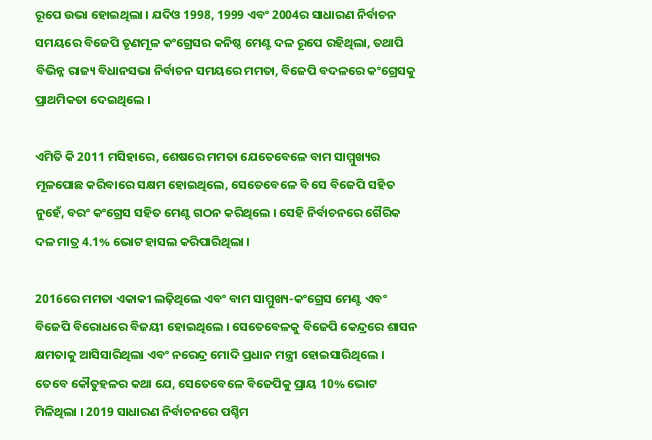ରୂପେ ଉଭା ହୋଇଥିଲା । ଯଦିଓ 1998, 1999 ଏବଂ 2004ର ସାଧାରଣ ନିର୍ବାଚନ ସମୟରେ ବିଜେପି ତୃଣମୂଳ କଂଗ୍ରେସର କନିଷ୍ଠ ମେଣ୍ଟ ଦଳ ରୂପେ ରହିଥିଲା, ତଥାପି ବିଭିନ୍ନ ରାଜ୍ୟ ବିଧାନସଭା ନିର୍ବାଚନ ସମୟରେ ମମତା, ବିଜେପି ବଦଳରେ କଂଗ୍ରେସକୁ ପ୍ରାଥମିକତା ଦେଇଥିଲେ ।

ଏମିତି କି 2011 ମସିହାରେ, ଶେଷରେ ମମତା ଯେତେବେଳେ ବାମ ସାମ୍ମୁଖ୍ୟର ମୂଳପୋଛ କରିବାରେ ସକ୍ଷମ ହୋଇଥିଲେ, ସେତେବେଳେ ବି ସେ ବିଜେପି ସହିତ ନୁହେଁ, ବରଂ କଂଗ୍ରେସ ସହିତ ମେଣ୍ଟ ଗଠନ କରିଥିଲେ । ସେହି ନିର୍ବାଚନରେ ଗୈରିକ ଦଳ ମାତ୍ର 4.1% ଭୋଟ ହାସଲ କରିପାରିଥିଲା ।

2016ରେ ମମତା ଏକାକୀ ଲଢ଼ିଥିଲେ ଏବଂ ବାମ ସାମ୍ମୁଖ୍ୟ-କଂଗ୍ରେସ ମେଣ୍ଟ ଏବଂ ବିଜେପି ବିରୋଧରେ ବିଜୟୀ ହୋଇଥିଲେ । ସେତେବେଳକୁ ବିଜେପି କେନ୍ଦ୍ରରେ ଶାସନ କ୍ଷମତାକୁ ଆସିସାରିଥିଲା ଏବଂ ନରେନ୍ଦ୍ର ମୋଦି ପ୍ରଧାନ ମନ୍ତ୍ରୀ ହୋଇସାରିଥିଲେ । ତେବେ କୌତୁହଳର କଥା ଯେ, ସେତେବେଳେ ବିଜେପିକୁ ପ୍ରାୟ 10% ଭୋଟ ମିଳିଥିଲା । 2019 ସାଧାରଣ ନିର୍ବାଚନରେ ପଶ୍ଚିମ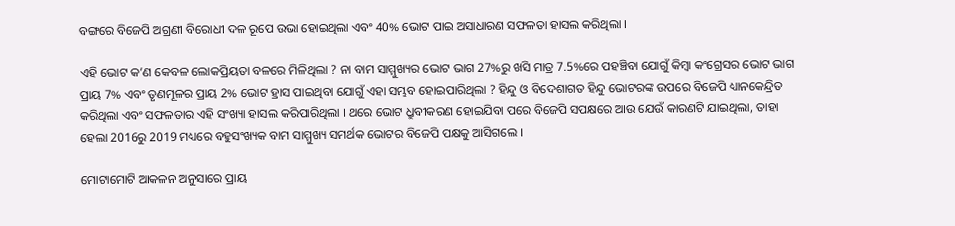ବଙ୍ଗରେ ବିଜେପି ଅଗ୍ରଣୀ ବିରୋଧୀ ଦଳ ରୂପେ ଉଭା ହୋଇଥିଲା ଏବଂ 40% ଭୋଟ ପାଇ ଅସାଧାରଣ ସଫଳତା ହାସଲ କରିଥିଲା ।

ଏହି ଭୋଟ କ’ଣ କେବଳ ଲୋକପ୍ରିୟତା ବଳରେ ମିଳିଥିଲା ? ନା ବାମ ସାମ୍ମୁଖ୍ୟର ଭୋଟ ଭାଗ 27%ରୁ ଖସି ମାତ୍ର 7.5%ରେ ପହଞ୍ଚିବା ଯୋଗୁଁ କିମ୍ବା କଂଗ୍ରେସର ଭୋଟ ଭାଗ ପ୍ରାୟ 7% ଏବଂ ତୃଣମୂଳର ପ୍ରାୟ 2% ଭୋଟ ହ୍ରାସ ପାଇଥିବା ଯୋଗୁଁ ଏହା ସମ୍ଭବ ହୋଇପାରିଥିଲା ? ହିନ୍ଦୁ ଓ ବିଦେଶାଗତ ହିନ୍ଦୁ ଭୋଟରଙ୍କ ଉପରେ ବିଜେପି ଧ୍ୟାନକେନ୍ଦ୍ରିତ କରିଥିଲା ଏବଂ ସଫଳତାର ଏହି ସଂଖ୍ୟା ହାସଲ କରିପାରିଥିଲା । ଥରେ ଭୋଟ ଧ୍ରୁବୀକରଣ ହୋଇଯିବା ପରେ ବିଜେପି ସପକ୍ଷରେ ଆଉ ଯେଉଁ କାରଣଟି ଯାଇଥିଲା, ତାହା ହେଲା 2016ରୁ 2019 ମଧ୍ୟରେ ବହୁସଂଖ୍ୟକ ବାମ ସାମ୍ମୁଖ୍ୟ ସମର୍ଥକ ଭୋଟର ବିଜେପି ପକ୍ଷକୁ ଆସିଗଲେ ।

ମୋଟାମୋଟି ଆକଳନ ଅନୁସାରେ ପ୍ରାୟ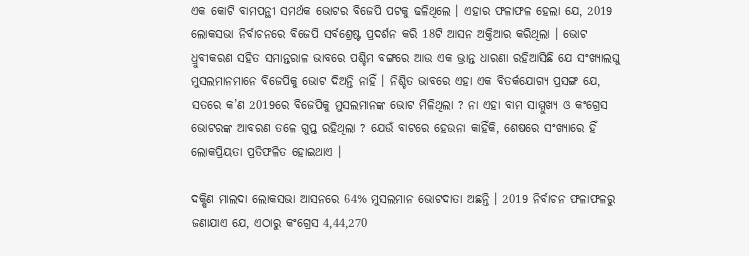ଏକ କୋଟି ବାମପନ୍ଥୀ ସମର୍ଥକ ଭୋଟର ବିଜେପି ପଟକୁ ଢଳିଥିଲେ । ଏହାର ଫଳାଫଳ ହେଲା ଯେ, 2019 ଲୋକସଭା ନିର୍ବାଚନରେ ବିଜେପି ସର୍ବଶ୍ରେଷ୍ଟ ପ୍ରଦର୍ଶନ କରି 18ଟି ଆସନ ଅକ୍ତିଆର କରିଥିଲା । ଭୋଟ ଧ୍ରୁବୀକରଣ ସହିତ ସମାନ୍ତରାଳ ଭାବରେ ପଶ୍ଚିମ ବଙ୍ଗରେ ଆଉ ଏକ ଭ୍ରାନ୍ତ ଧାରଣା ରହିଆସିଛି ଯେ ସଂଖ୍ୟାଲଘୁ ମୁସଲମାନମାନେ ବିଜେପିକୁ ଭୋଟ ଦିଅନ୍ତି ନାହିଁ । ନିଶ୍ଚିତ ଭାବରେ ଏହା ଏକ ବିତର୍କଯୋଗ୍ୟ ପ୍ରସଙ୍ଗ ଯେ, ସତରେ କ’ଣ 2019ରେ ବିଜେପିକୁ ମୁସଲମାନଙ୍କ ଭୋଟ ମିଳିଥିଲା ? ନା ଏହା ବାମ ସାମ୍ମୁଖ୍ୟ ଓ କଂଗ୍ରେସ ଭୋଟରଙ୍କ ଆବରଣ ତଳେ ଗୁପ୍ତ ରହିଥିଲା ? ଯେଉଁ ବାଟରେ ହେଉନା କାହିଁକି, ଶେଷରେ ସଂଖ୍ୟାରେ ହିଁ ଲୋକପ୍ରିୟତା ପ୍ରତିଫଳିତ ହୋଇଥାଏ ।

ଦକ୍ଷିଣ ମାଲଦା ଲୋକସଭା ଆସନରେ 64% ମୁସଲମାନ ଭୋଟଦାତା ଅଛନ୍ତି । 2019 ନିର୍ବାଚନ ଫଳାଫଳରୁ ଜଣାଯାଏ ଯେ, ଏଠାରୁ କଂଗ୍ରେସ 4,44,270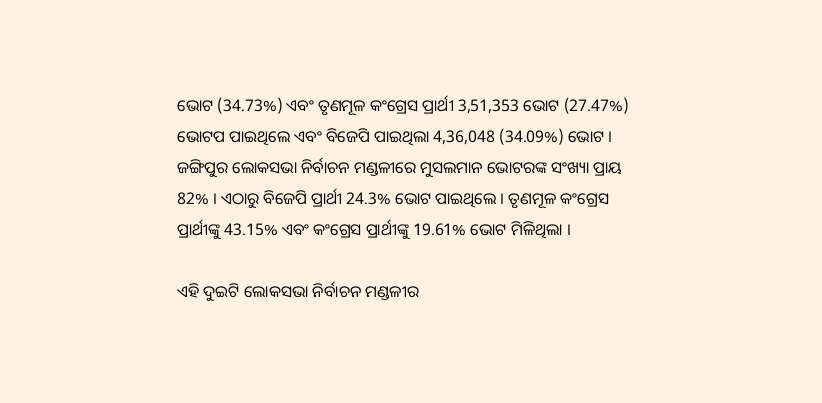ଭୋଟ (34.73%) ଏବଂ ତୃଣମୂଳ କଂଗ୍ରେସ ପ୍ରାର୍ଥୀ 3,51,353 ଭୋଟ (27.47%) ଭୋଟପ ପାଇଥିଲେ ଏବଂ ବିଜେପି ପାଇଥିଲା 4,36,048 (34.09%) ଭୋଟ । ଜଙ୍ଗିପୁର ଲୋକସଭା ନିର୍ବାଚନ ମଣ୍ଡଳୀରେ ମୁସଲମାନ ଭୋଟରଙ୍କ ସଂଖ୍ୟା ପ୍ରାୟ 82% । ଏଠାରୁ ବିଜେପି ପ୍ରାର୍ଥୀ 24.3% ଭୋଟ ପାଇଥିଲେ । ତୃଣମୂଳ କଂଗ୍ରେସ ପ୍ରାର୍ଥୀଙ୍କୁ 43.15% ଏବଂ କଂଗ୍ରେସ ପ୍ରାର୍ଥୀଙ୍କୁ 19.61% ଭୋଟ ମିଳିଥିଲା ।

ଏହି ଦୁଇଟି ଲୋକସଭା ନିର୍ବାଚନ ମଣ୍ଡଳୀର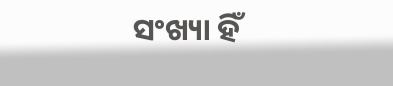ସଂଖ୍ୟା ହିଁ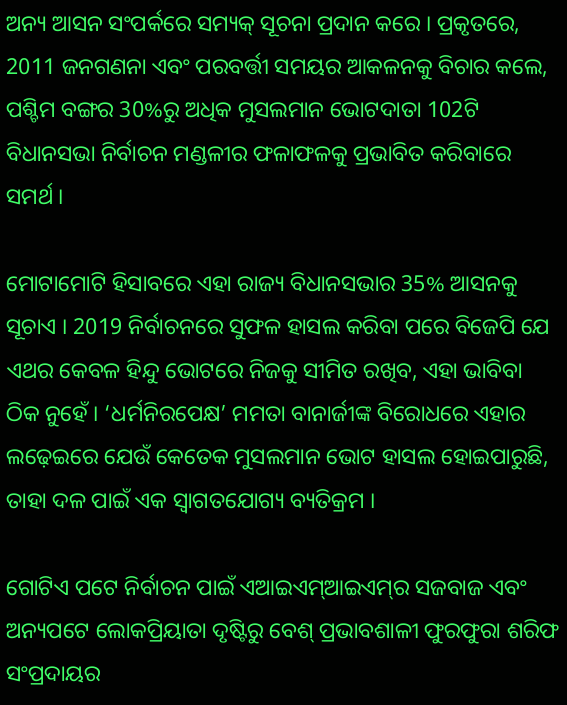ଅନ୍ୟ ଆସନ ସଂପର୍କରେ ସମ୍ୟକ୍‌ ସୂଚନା ପ୍ରଦାନ କରେ । ପ୍ରକୃତରେ, 2011 ଜନଗଣନା ଏବଂ ପରବର୍ତ୍ତୀ ସମୟର ଆକଳନକୁ ବିଚାର କଲେ, ପଶ୍ଚିମ ବଙ୍ଗର 30%ରୁ ଅଧିକ ମୁସଲମାନ ଭୋଟଦାତା 102ଟି ବିଧାନସଭା ନିର୍ବାଚନ ମଣ୍ଡଳୀର ଫଳାଫଳକୁ ପ୍ରଭାବିତ କରିବାରେ ସମର୍ଥ ।

ମୋଟାମୋଟି ହିସାବରେ ଏହା ରାଜ୍ୟ ବିଧାନସଭାର 35% ଆସନକୁ ସୂଚାଏ । 2019 ନିର୍ବାଚନରେ ସୁଫଳ ହାସଲ କରିବା ପରେ ବିଜେପି ଯେ ଏଥର କେବଳ ହିନ୍ଦୁ ଭୋଟରେ ନିଜକୁ ସୀମିତ ରଖିବ, ଏହା ଭାବିବା ଠିକ ନୁହେଁ । ‘ଧର୍ମନିରପେକ୍ଷ’ ମମତା ବାନାର୍ଜୀଙ୍କ ବିରୋଧରେ ଏହାର ଲଢ଼େଇରେ ଯେଉଁ କେତେକ ମୁସଲମାନ ଭୋଟ ହାସଲ ହୋଇପାରୁଛି, ତାହା ଦଳ ପାଇଁ ଏକ ସ୍ବାଗତଯୋଗ୍ୟ ବ୍ୟତିକ୍ରମ ।

ଗୋଟିଏ ପଟେ ନିର୍ବାଚନ ପାଇଁ ଏଆଇଏମ୍‌ଆଇଏମ୍‌ର ସଜବାଜ ଏବଂ ଅନ୍ୟପଟେ ଲୋକପ୍ରିୟାତା ଦୃଷ୍ଟିରୁ ବେଶ୍‌ ପ୍ରଭାବଶାଳୀ ଫୁରଫୁରା ଶରିଫ ସଂପ୍ରଦାୟର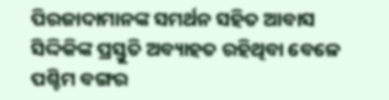ପିରଜାଦାମାନଙ୍କ ସମର୍ଥନ ସହିତ ଆବାସ ସିଦ୍ଦିକିଙ୍କ ପ୍ରସ୍ତୁତି ଅବ୍ୟାହତ ରହିଥିବା ବେଳେ ପଶ୍ଚିମ ବଙ୍ଗର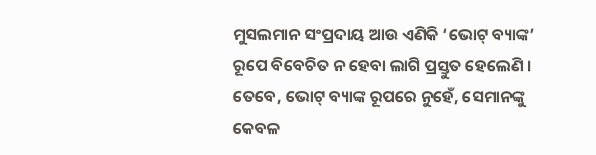ମୁସଲମାନ ସଂପ୍ରଦାୟ ଆଉ ଏଣିକି ‘ଭୋଟ୍‌ ବ୍ୟାଙ୍କ’ ରୂପେ ବିବେଚିତ ନ ହେବା ଲାଗି ପ୍ରସ୍ତୁତ ହେଲେଣି । ତେବେ, ଭୋଟ୍‌ ବ୍ୟାଙ୍କ ରୂପରେ ନୁହେଁ, ସେମାନଙ୍କୁ କେବଳ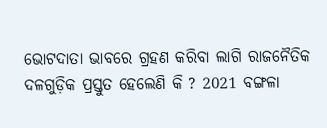ଭୋଟଦାତା ଭାବରେ ଗ୍ରହଣ କରିବା ଲାଗି ରାଜନୈତିକ ଦଳଗୁଡ଼ିକ ପ୍ରସ୍ତୁତ ହେଲେଣି କି ? 2021 ବଙ୍ଗଳା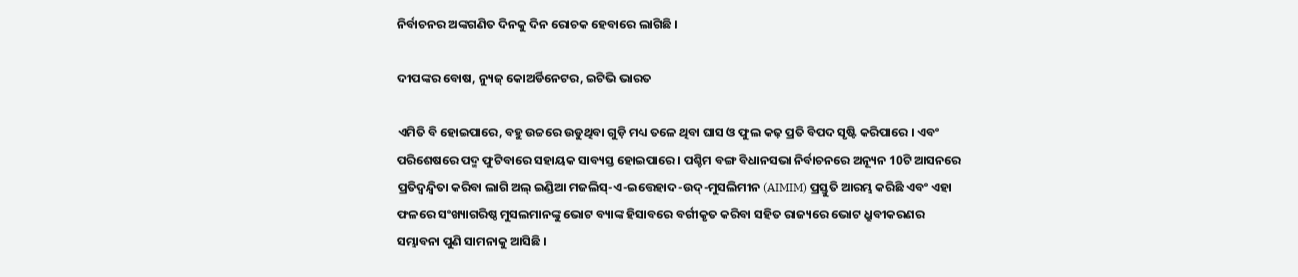ନିର୍ବାଚନର ଅଙ୍କଗଣିତ ଦିନକୁ ଦିନ ରୋଚକ ହେବାରେ ଲାଗିଛି ।

ଦୀପଙ୍କର ବୋଷ, ନ୍ୟୁଜ୍‌ କୋଅର୍ଡିନେଟର, ଇଟିଭି ଭାରତ

ଏମିତି ବି ହୋଇପାରେ, ବହୁ ଉଚ୍ଚରେ ଉଡୁଥିବା ଗୁଡ଼ି ମଧ୍ୟ ତଳେ ଥିବା ଘାସ ଓ ଫୁଲ କଢ଼ ପ୍ରତି ବିପଦ ସୃଷ୍ଟି କରିପାରେ । ଏବଂ ପରିଶେଷରେ ପଦ୍ମ ଫୁଟିବାରେ ସହାୟକ ସାବ୍ୟସ୍ତ ହୋଇପାରେ । ପଶ୍ଚିମ ବଙ୍ଗ ବିଧାନସଭା ନିର୍ବାଚନରେ ଅନ୍ୟୂନ 10ଟି ଆସନରେ ପ୍ରତିଦ୍ବନ୍ଦ୍ବିତା କରିବା ଲାଗି ଅଲ୍‌ ଇଣ୍ଡିଆ ମଜଲିସ୍‌-ଏ-ଇତ୍ତେହାଦ-ଉଦ୍‌-ମୁସଲିମୀନ (AIMIM) ପ୍ରସ୍ତୁତି ଆରମ୍ଭ କରିଛି ଏବଂ ଏହା ଫଳରେ ସଂଖ୍ୟାଗରିଷ୍ଠ ମୁସଲମାନଙ୍କୁ ଭୋଟ ବ୍ୟାଙ୍କ ହିସାବରେ ବର୍ଗୀକୃତ କରିବା ସହିତ ରାଜ୍ୟରେ ଭୋଟ ଧ୍ରୁବୀକରଣର ସମ୍ଭାବନା ପୁଣି ସାମନାକୁ ଆସିଛି ।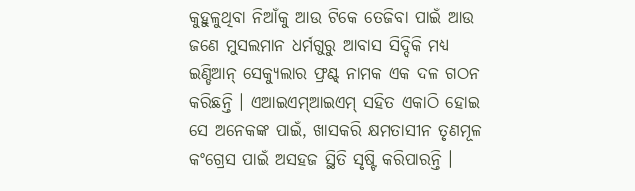କୁହୁଳୁଥିବା ନିଆଁକୁ ଆଉ ଟିକେ ତେଜିବା ପାଇଁ ଆଉ ଜଣେ ମୁସଲମାନ ଧର୍ମଗୁରୁ ଆବାସ ସିଦ୍ଦିକି ମଧ୍ୟ ଇଣ୍ଡିଆନ୍‌ ସେକ୍ୟୁଲାର ଫ୍ରଣ୍ଟ୍‌ ନାମକ ଏକ ଦଳ ଗଠନ କରିଛନ୍ତି । ଏଆଇଏମ୍‌ଆଇଏମ୍‌ ସହିତ ଏକାଠି ହୋଇ ସେ ଅନେକଙ୍କ ପାଇଁ, ଖାସକରି କ୍ଷମତାସୀନ ତୃଣମୂଳ କଂଗ୍ରେସ ପାଇଁ ଅସହଜ ସ୍ଥିତି ସୃଷ୍ଟି କରିପାରନ୍ତି ।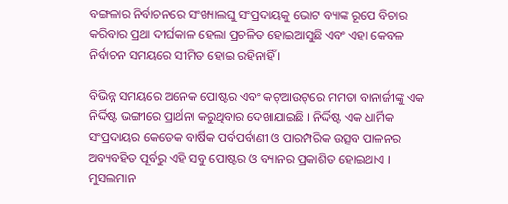ବଙ୍ଗଳାର ନିର୍ବାଚନରେ ସଂଖ୍ୟାଲଘୁ ସଂପ୍ରଦାୟକୁ ଭୋଟ ବ୍ୟାଙ୍କ ରୂପେ ବିଚାର କରିବାର ପ୍ରଥା ଦୀର୍ଘକାଳ ହେଲା ପ୍ରଚଳିତ ହୋଇଆସୁଛି ଏବଂ ଏହା କେବଳ ନିର୍ବାଚନ ସମୟରେ ସୀମିତ ହୋଇ ରହିନାହିଁ ।

ବିଭିନ୍ନ ସମୟରେ ଅନେକ ପୋଷ୍ଟର ଏବଂ କଟ୍‌ଆଉଟ୍‌ରେ ମମତା ବାନାର୍ଜୀଙ୍କୁ ଏକ ନିର୍ଦ୍ଦିଷ୍ଟ ଭଙ୍ଗୀରେ ପ୍ରାର୍ଥନା କରୁଥିବାର ଦେଖାଯାଇଛି । ନିର୍ଦ୍ଦିଷ୍ଟ ଏକ ଧାର୍ମିକ ସଂପ୍ରଦାୟର କେତେକ ବାର୍ଷିକ ପର୍ବପର୍ବାଣୀ ଓ ପାରମ୍ପରିକ ଉତ୍ସବ ପାଳନର ଅବ୍ୟବହିତ ପୂର୍ବରୁ ଏହି ସବୁ ପୋଷ୍ଟର ଓ ବ୍ୟାନର ପ୍ରକାଶିତ ହୋଇଥାଏ । ମୁସଲମାନ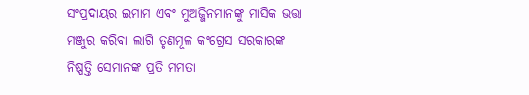ସଂପ୍ରଦାୟର ଇମାମ ଏବଂ ମୁଅଜ୍ଜିନମାନଙ୍କୁ ମାସିକ ଭତ୍ତା ମଞ୍ଜୁର କରିବା ଲାଗି ତୃଣମୂଳ କଂଗ୍ରେସ ସରକାରଙ୍କ ନିଷ୍ପତ୍ତି ସେମାନଙ୍କ ପ୍ରତି ମମତା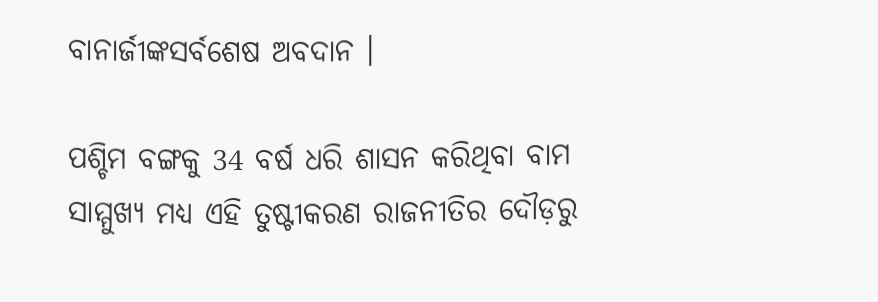ବାନାର୍ଜୀଙ୍କସର୍ବଶେଷ ଅବଦାନ ।

ପଶ୍ଚିମ ବଙ୍ଗକୁ 34 ବର୍ଷ ଧରି ଶାସନ କରିଥିବା ବାମ ସାମ୍ମୁଖ୍ୟ ମଧ୍ୟ ଏହି ତୁଷ୍ଟୀକରଣ ରାଜନୀତିର ଦୌଡ଼ରୁ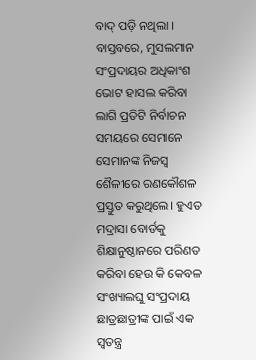ବାଦ୍‌ ପଡ଼ି ନଥିଲା । ବାସ୍ତବରେ, ମୁସଲମାନ ସଂପ୍ରଦାୟର ଅଧିକାଂଶ ଭୋଟ ହାସଲ କରିବା ଲାଗି ପ୍ରତିଟି ନିର୍ବାଚନ ସମୟରେ ସେମାନେ ସେମାନଙ୍କ ନିଜସ୍ବ ଶୈଳୀରେ ରଣକୌଶଳ ପ୍ରସ୍ତୁତ କରୁଥିଲେ। ହୁଏତ ମଦ୍ରାସା ବୋର୍ଡକୁ ଶିକ୍ଷାନୁଷ୍ଠାନରେ ପରିଣତ କରିବା ହେଉ କି କେବଳ ସଂଖ୍ୟାଲଘୁ ସଂପ୍ରଦାୟ ଛାତ୍ରଛାତ୍ରୀଙ୍କ ପାଇଁ ଏକ ସ୍ବତନ୍ତ୍ର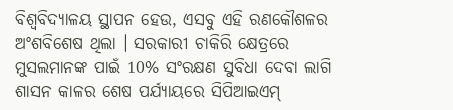ବିଶ୍ବବିଦ୍ୟାଳୟ ସ୍ଥାପନ ହେଉ, ଏସବୁ ଏହି ରଣକୌଶଳର ଅଂଶବିଶେଷ ଥିଲା । ସରକାରୀ ଚାକିରି କ୍ଷେତ୍ରରେ ମୁସଲମାନଙ୍କ ପାଇଁ 10% ସଂରକ୍ଷଣ ସୁବିଧା ଦେବା ଲାଗି ଶାସନ କାଳର ଶେଷ ପର୍ଯ୍ୟାୟରେ ସିପିଆଇଏମ୍‌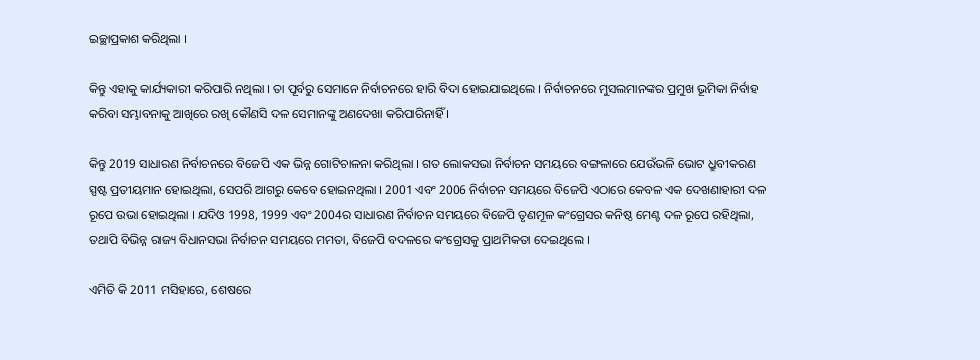ଇଚ୍ଛାପ୍ରକାଶ କରିଥିଲା ।

କିନ୍ତୁ ଏହାକୁ କାର୍ଯ୍ୟକାରୀ କରିପାରି ନଥିଲା । ତା ପୂର୍ବରୁ ସେମାନେ ନିର୍ବାଚନରେ ହାରି ବିଦା ହୋଇଯାଇଥିଲେ । ନିର୍ବାଚନରେ ମୁସଲମାନଙ୍କର ପ୍ରମୁଖ ଭୂମିକା ନିର୍ବାହ କରିବା ସମ୍ଭାବନାକୁ ଆଖିରେ ରଖି କୌଣସି ଦଳ ସେମାନଙ୍କୁ ଅଣଦେଖା କରିପାରିନାହିଁ ।

କିନ୍ତୁ 2019 ସାଧାରଣ ନିର୍ବାଚନରେ ବିଜେପି ଏକ ଭିନ୍ନ ଗୋଟିଚାଳନା କରିଥିଲା । ଗତ ଲୋକସଭା ନିର୍ବାଚନ ସମୟରେ ବଙ୍ଗଳାରେ ଯେଉଁଭଳି ଭୋଟ ଧ୍ରୁବୀକରଣ ସ୍ପଷ୍ଟ ପ୍ରତୀୟମାନ ହୋଇଥିଲା, ସେପରି ଆଗରୁ କେବେ ହୋଇନଥିଲା । 2001 ଏବଂ 2006 ନିର୍ବାଚନ ସମୟରେ ବିଜେପି ଏଠାରେ କେବଳ ଏକ ଦେଖଣାହାରୀ ଦଳ ରୂପେ ଉଭା ହୋଇଥିଲା । ଯଦିଓ 1998, 1999 ଏବଂ 2004ର ସାଧାରଣ ନିର୍ବାଚନ ସମୟରେ ବିଜେପି ତୃଣମୂଳ କଂଗ୍ରେସର କନିଷ୍ଠ ମେଣ୍ଟ ଦଳ ରୂପେ ରହିଥିଲା, ତଥାପି ବିଭିନ୍ନ ରାଜ୍ୟ ବିଧାନସଭା ନିର୍ବାଚନ ସମୟରେ ମମତା, ବିଜେପି ବଦଳରେ କଂଗ୍ରେସକୁ ପ୍ରାଥମିକତା ଦେଇଥିଲେ ।

ଏମିତି କି 2011 ମସିହାରେ, ଶେଷରେ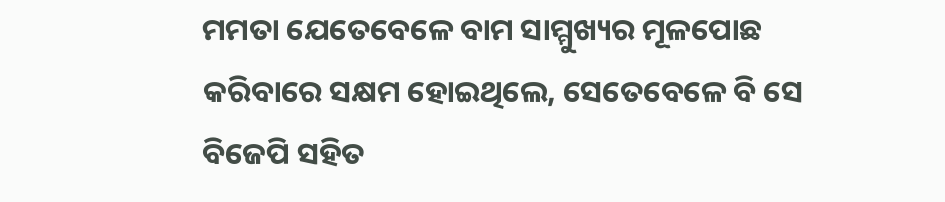ମମତା ଯେତେବେଳେ ବାମ ସାମ୍ମୁଖ୍ୟର ମୂଳପୋଛ କରିବାରେ ସକ୍ଷମ ହୋଇଥିଲେ, ସେତେବେଳେ ବି ସେ ବିଜେପି ସହିତ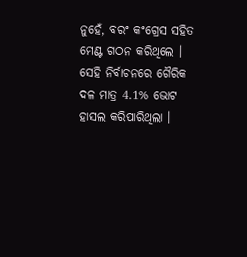ନୁହେଁ, ବରଂ କଂଗ୍ରେସ ସହିତ ମେଣ୍ଟ ଗଠନ କରିଥିଲେ । ସେହି ନିର୍ବାଚନରେ ଗୈରିକ ଦଳ ମାତ୍ର 4.1% ଭୋଟ ହାସଲ କରିପାରିଥିଲା ।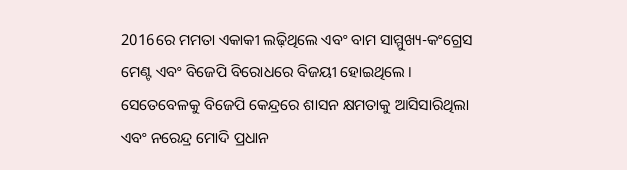2016ରେ ମମତା ଏକାକୀ ଲଢ଼ିଥିଲେ ଏବଂ ବାମ ସାମ୍ମୁଖ୍ୟ-କଂଗ୍ରେସ ମେଣ୍ଟ ଏବଂ ବିଜେପି ବିରୋଧରେ ବିଜୟୀ ହୋଇଥିଲେ । ସେତେବେଳକୁ ବିଜେପି କେନ୍ଦ୍ରରେ ଶାସନ କ୍ଷମତାକୁ ଆସିସାରିଥିଲା ଏବଂ ନରେନ୍ଦ୍ର ମୋଦି ପ୍ରଧାନ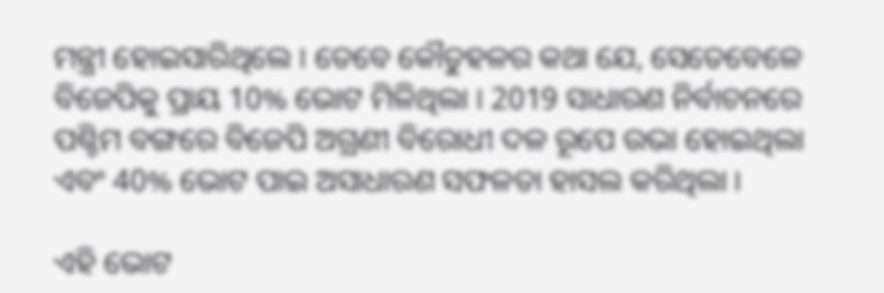ମନ୍ତ୍ରୀ ହୋଇସାରିଥିଲେ । ତେବେ କୌତୁହଳର କଥା ଯେ, ସେତେବେଳେ ବିଜେପିକୁ ପ୍ରାୟ 10% ଭୋଟ ମିଳିଥିଲା । 2019 ସାଧାରଣ ନିର୍ବାଚନରେ ପଶ୍ଚିମ ବଙ୍ଗରେ ବିଜେପି ଅଗ୍ରଣୀ ବିରୋଧୀ ଦଳ ରୂପେ ଉଭା ହୋଇଥିଲା ଏବଂ 40% ଭୋଟ ପାଇ ଅସାଧାରଣ ସଫଳତା ହାସଲ କରିଥିଲା ।

ଏହି ଭୋଟ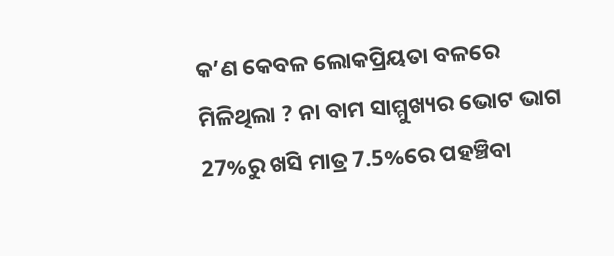କ’ଣ କେବଳ ଲୋକପ୍ରିୟତା ବଳରେ ମିଳିଥିଲା ? ନା ବାମ ସାମ୍ମୁଖ୍ୟର ଭୋଟ ଭାଗ 27%ରୁ ଖସି ମାତ୍ର 7.5%ରେ ପହଞ୍ଚିବା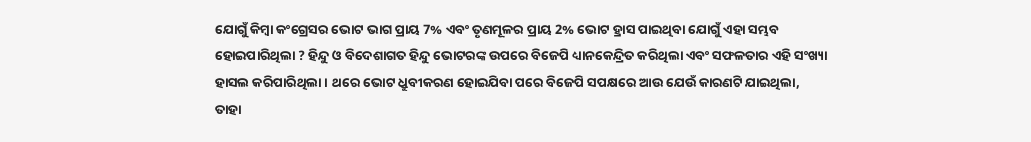ଯୋଗୁଁ କିମ୍ବା କଂଗ୍ରେସର ଭୋଟ ଭାଗ ପ୍ରାୟ 7% ଏବଂ ତୃଣମୂଳର ପ୍ରାୟ 2% ଭୋଟ ହ୍ରାସ ପାଇଥିବା ଯୋଗୁଁ ଏହା ସମ୍ଭବ ହୋଇପାରିଥିଲା ? ହିନ୍ଦୁ ଓ ବିଦେଶାଗତ ହିନ୍ଦୁ ଭୋଟରଙ୍କ ଉପରେ ବିଜେପି ଧ୍ୟାନକେନ୍ଦ୍ରିତ କରିଥିଲା ଏବଂ ସଫଳତାର ଏହି ସଂଖ୍ୟା ହାସଲ କରିପାରିଥିଲା । ଥରେ ଭୋଟ ଧ୍ରୁବୀକରଣ ହୋଇଯିବା ପରେ ବିଜେପି ସପକ୍ଷରେ ଆଉ ଯେଉଁ କାରଣଟି ଯାଇଥିଲା, ତାହା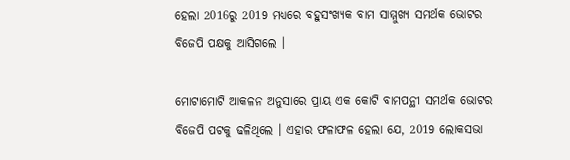ହେଲା 2016ରୁ 2019 ମଧ୍ୟରେ ବହୁସଂଖ୍ୟକ ବାମ ସାମ୍ମୁଖ୍ୟ ସମର୍ଥକ ଭୋଟର ବିଜେପି ପକ୍ଷକୁ ଆସିଗଲେ ।

ମୋଟାମୋଟି ଆକଳନ ଅନୁସାରେ ପ୍ରାୟ ଏକ କୋଟି ବାମପନ୍ଥୀ ସମର୍ଥକ ଭୋଟର ବିଜେପି ପଟକୁ ଢଳିଥିଲେ । ଏହାର ଫଳାଫଳ ହେଲା ଯେ, 2019 ଲୋକସଭା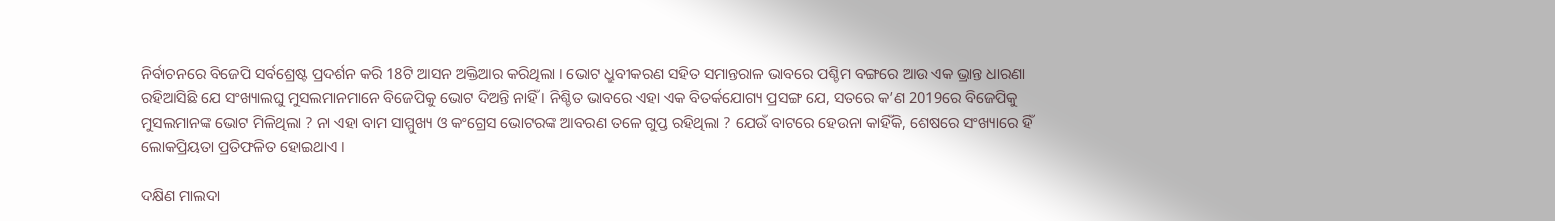ନିର୍ବାଚନରେ ବିଜେପି ସର୍ବଶ୍ରେଷ୍ଟ ପ୍ରଦର୍ଶନ କରି 18ଟି ଆସନ ଅକ୍ତିଆର କରିଥିଲା । ଭୋଟ ଧ୍ରୁବୀକରଣ ସହିତ ସମାନ୍ତରାଳ ଭାବରେ ପଶ୍ଚିମ ବଙ୍ଗରେ ଆଉ ଏକ ଭ୍ରାନ୍ତ ଧାରଣା ରହିଆସିଛି ଯେ ସଂଖ୍ୟାଲଘୁ ମୁସଲମାନମାନେ ବିଜେପିକୁ ଭୋଟ ଦିଅନ୍ତି ନାହିଁ । ନିଶ୍ଚିତ ଭାବରେ ଏହା ଏକ ବିତର୍କଯୋଗ୍ୟ ପ୍ରସଙ୍ଗ ଯେ, ସତରେ କ’ଣ 2019ରେ ବିଜେପିକୁ ମୁସଲମାନଙ୍କ ଭୋଟ ମିଳିଥିଲା ? ନା ଏହା ବାମ ସାମ୍ମୁଖ୍ୟ ଓ କଂଗ୍ରେସ ଭୋଟରଙ୍କ ଆବରଣ ତଳେ ଗୁପ୍ତ ରହିଥିଲା ? ଯେଉଁ ବାଟରେ ହେଉନା କାହିଁକି, ଶେଷରେ ସଂଖ୍ୟାରେ ହିଁ ଲୋକପ୍ରିୟତା ପ୍ରତିଫଳିତ ହୋଇଥାଏ ।

ଦକ୍ଷିଣ ମାଲଦା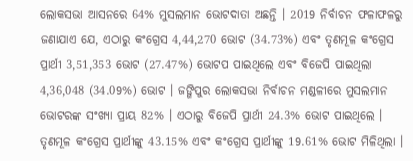ଲୋକସଭା ଆସନରେ 64% ମୁସଲମାନ ଭୋଟଦାତା ଅଛନ୍ତି । 2019 ନିର୍ବାଚନ ଫଳାଫଳରୁ ଜଣାଯାଏ ଯେ, ଏଠାରୁ କଂଗ୍ରେସ 4,44,270 ଭୋଟ (34.73%) ଏବଂ ତୃଣମୂଳ କଂଗ୍ରେସ ପ୍ରାର୍ଥୀ 3,51,353 ଭୋଟ (27.47%) ଭୋଟପ ପାଇଥିଲେ ଏବଂ ବିଜେପି ପାଇଥିଲା 4,36,048 (34.09%) ଭୋଟ । ଜଙ୍ଗିପୁର ଲୋକସଭା ନିର୍ବାଚନ ମଣ୍ଡଳୀରେ ମୁସଲମାନ ଭୋଟରଙ୍କ ସଂଖ୍ୟା ପ୍ରାୟ 82% । ଏଠାରୁ ବିଜେପି ପ୍ରାର୍ଥୀ 24.3% ଭୋଟ ପାଇଥିଲେ । ତୃଣମୂଳ କଂଗ୍ରେସ ପ୍ରାର୍ଥୀଙ୍କୁ 43.15% ଏବଂ କଂଗ୍ରେସ ପ୍ରାର୍ଥୀଙ୍କୁ 19.61% ଭୋଟ ମିଳିଥିଲା ।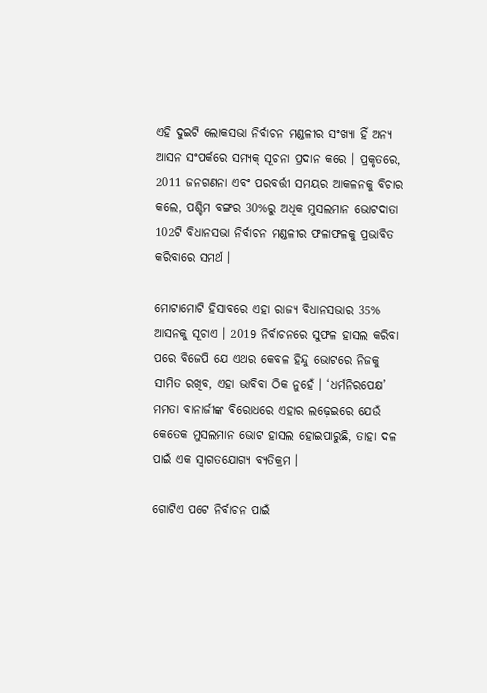ଏହି ଦୁଇଟି ଲୋକସଭା ନିର୍ବାଚନ ମଣ୍ଡଳୀର ସଂଖ୍ୟା ହିଁ ଅନ୍ୟ ଆସନ ସଂପର୍କରେ ସମ୍ୟକ୍‌ ସୂଚନା ପ୍ରଦାନ କରେ । ପ୍ରକୃତରେ, 2011 ଜନଗଣନା ଏବଂ ପରବର୍ତ୍ତୀ ସମୟର ଆକଳନକୁ ବିଚାର କଲେ, ପଶ୍ଚିମ ବଙ୍ଗର 30%ରୁ ଅଧିକ ମୁସଲମାନ ଭୋଟଦାତା 102ଟି ବିଧାନସଭା ନିର୍ବାଚନ ମଣ୍ଡଳୀର ଫଳାଫଳକୁ ପ୍ରଭାବିତ କରିବାରେ ସମର୍ଥ ।

ମୋଟାମୋଟି ହିସାବରେ ଏହା ରାଜ୍ୟ ବିଧାନସଭାର 35% ଆସନକୁ ସୂଚାଏ । 2019 ନିର୍ବାଚନରେ ସୁଫଳ ହାସଲ କରିବା ପରେ ବିଜେପି ଯେ ଏଥର କେବଳ ହିନ୍ଦୁ ଭୋଟରେ ନିଜକୁ ସୀମିତ ରଖିବ, ଏହା ଭାବିବା ଠିକ ନୁହେଁ । ‘ଧର୍ମନିରପେକ୍ଷ’ ମମତା ବାନାର୍ଜୀଙ୍କ ବିରୋଧରେ ଏହାର ଲଢ଼େଇରେ ଯେଉଁ କେତେକ ମୁସଲମାନ ଭୋଟ ହାସଲ ହୋଇପାରୁଛି, ତାହା ଦଳ ପାଇଁ ଏକ ସ୍ବାଗତଯୋଗ୍ୟ ବ୍ୟତିକ୍ରମ ।

ଗୋଟିଏ ପଟେ ନିର୍ବାଚନ ପାଇଁ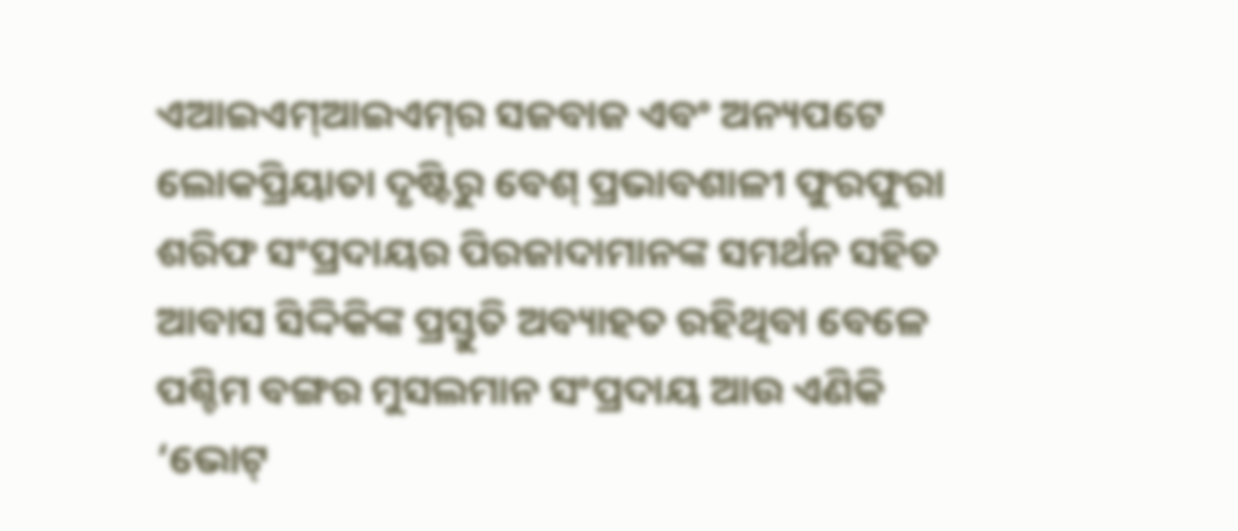ଏଆଇଏମ୍‌ଆଇଏମ୍‌ର ସଜବାଜ ଏବଂ ଅନ୍ୟପଟେ ଲୋକପ୍ରିୟାତା ଦୃଷ୍ଟିରୁ ବେଶ୍‌ ପ୍ରଭାବଶାଳୀ ଫୁରଫୁରା ଶରିଫ ସଂପ୍ରଦାୟର ପିରଜାଦାମାନଙ୍କ ସମର୍ଥନ ସହିତ ଆବାସ ସିଦ୍ଦିକିଙ୍କ ପ୍ରସ୍ତୁତି ଅବ୍ୟାହତ ରହିଥିବା ବେଳେ ପଶ୍ଚିମ ବଙ୍ଗର ମୁସଲମାନ ସଂପ୍ରଦାୟ ଆଉ ଏଣିକି ‘ଭୋଟ୍‌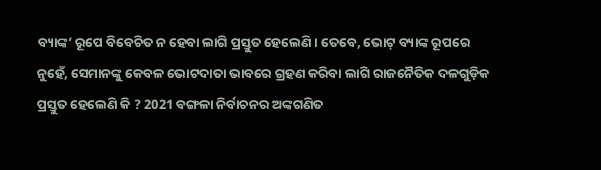ବ୍ୟାଙ୍କ’ ରୂପେ ବିବେଚିତ ନ ହେବା ଲାଗି ପ୍ରସ୍ତୁତ ହେଲେଣି । ତେବେ, ଭୋଟ୍‌ ବ୍ୟାଙ୍କ ରୂପରେ ନୁହେଁ, ସେମାନଙ୍କୁ କେବଳ ଭୋଟଦାତା ଭାବରେ ଗ୍ରହଣ କରିବା ଲାଗି ରାଜନୈତିକ ଦଳଗୁଡ଼ିକ ପ୍ରସ୍ତୁତ ହେଲେଣି କି ? 2021 ବଙ୍ଗଳା ନିର୍ବାଚନର ଅଙ୍କଗଣିତ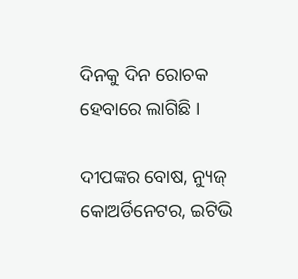ଦିନକୁ ଦିନ ରୋଚକ ହେବାରେ ଲାଗିଛି ।

ଦୀପଙ୍କର ବୋଷ, ନ୍ୟୁଜ୍‌ କୋଅର୍ଡିନେଟର, ଇଟିଭି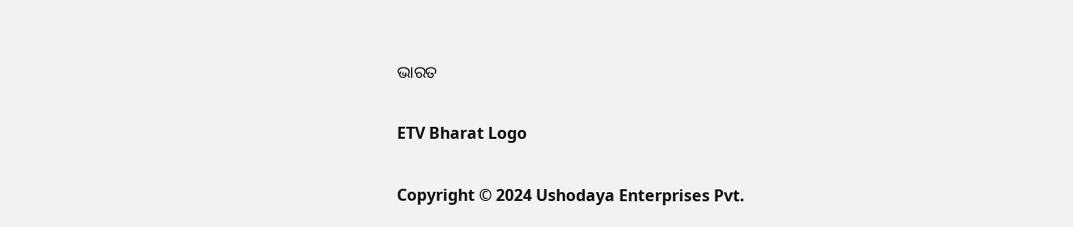ଭାରତ

ETV Bharat Logo

Copyright © 2024 Ushodaya Enterprises Pvt.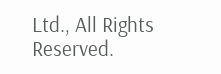Ltd., All Rights Reserved.